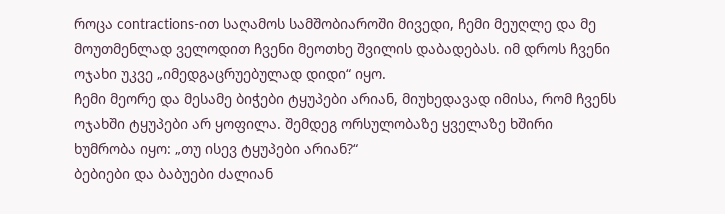როცა contractions-ით საღამოს სამშობიაროში მივედი, ჩემი მეუღლე და მე მოუთმენლად ველოდით ჩვენი მეოთხე შვილის დაბადებას. იმ დროს ჩვენი ოჯახი უკვე „იმედგაცრუებულად დიდი“ იყო.
ჩემი მეორე და მესამე ბიჭები ტყუპები არიან, მიუხედავად იმისა, რომ ჩვენს ოჯახში ტყუპები არ ყოფილა. შემდეგ ორსულობაზე ყველაზე ხშირი ხუმრობა იყო: „თუ ისევ ტყუპები არიან?“
ბებიები და ბაბუები ძალიან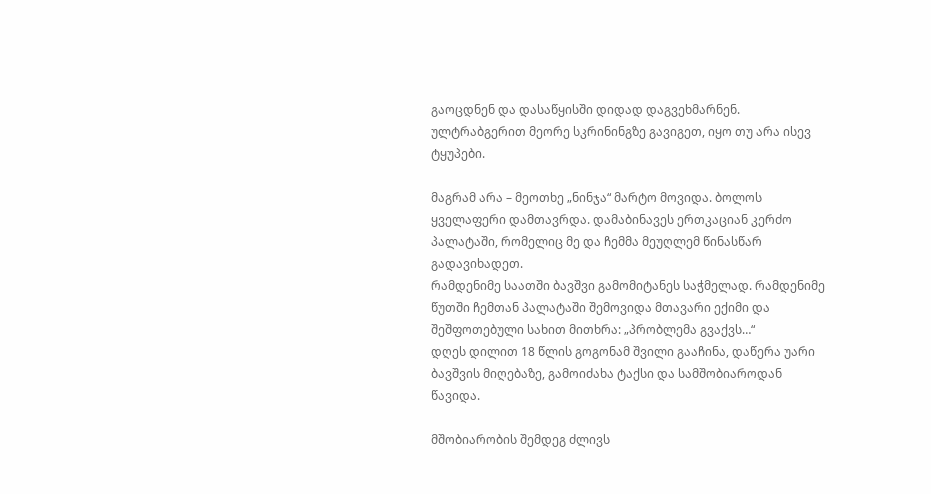გაოცდნენ და დასაწყისში დიდად დაგვეხმარნენ. ულტრაბგერით მეორე სკრინინგზე გავიგეთ, იყო თუ არა ისევ ტყუპები.

მაგრამ არა – მეოთხე „ნინჯა“ მარტო მოვიდა. ბოლოს ყველაფერი დამთავრდა. დამაბინავეს ერთკაციან კერძო პალატაში, რომელიც მე და ჩემმა მეუღლემ წინასწარ გადავიხადეთ.
რამდენიმე საათში ბავშვი გამომიტანეს საჭმელად. რამდენიმე წუთში ჩემთან პალატაში შემოვიდა მთავარი ექიმი და შეშფოთებული სახით მითხრა: „პრობლემა გვაქვს…“
დღეს დილით 18 წლის გოგონამ შვილი გააჩინა, დაწერა უარი ბავშვის მიღებაზე, გამოიძახა ტაქსი და სამშობიაროდან წავიდა.

მშობიარობის შემდეგ ძლივს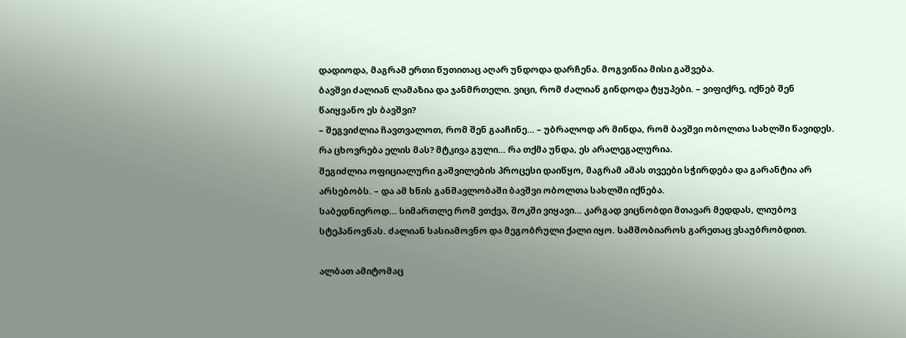დადიოდა, მაგრამ ერთი წუთითაც აღარ უნდოდა დარჩენა. მოგვიწია მისი გაშვება.
ბავშვი ძალიან ლამაზია და ჯანმრთელი. ვიცი, რომ ძალიან გინდოდა ტყუპები. – ვიფიქრე, იქნებ შენ წაიყვანო ეს ბავშვი?
– შეგვიძლია ჩავთვალოთ, რომ შენ გააჩინე… – უბრალოდ არ მინდა, რომ ბავშვი ობოლთა სახლში წავიდეს. რა ცხოვრება ელის მას? მტკივა გული… რა თქმა უნდა, ეს არალეგალურია.
შეგიძლია ოფიციალური გაშვილების პროცესი დაიწყო, მაგრამ ამას თვეები სჭირდება და გარანტია არ არსებობს. – და ამ ხნის განმავლობაში ბავშვი ობოლთა სახლში იქნება.
საბედნიეროდ… სიმართლე რომ ვთქვა, შოკში ვიყავი… კარგად ვიცნობდი მთავარ მედდას, ლიუბოვ სტეპანოვნას. ძალიან სასიამოვნო და მეგობრული ქალი იყო. სამშობიაროს გარეთაც ვსაუბრობდით.

ალბათ ამიტომაც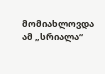მომიახლოვდა ამ „სრიალა“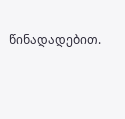წინადადებით.